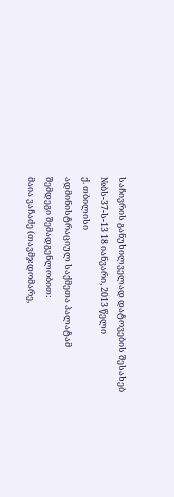საჩივრის განუხილველად დატოვების შესახებ
№ბს-37-ს-13 18 იანვარი, 2013 წელი
ქ. თბილისი
ადმინისტრაციულ საქმეთა პალატამ
შემდეგი შემადგენლობით:
მაია ვაჩაძე (თავმჯდომარე,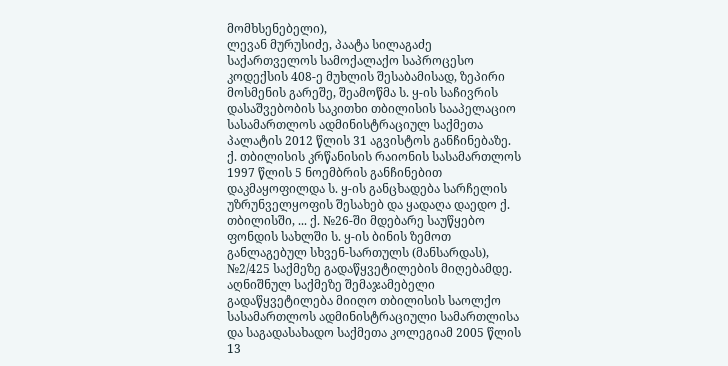მომხსენებელი),
ლევან მურუსიძე, პაატა სილაგაძე
საქართველოს სამოქალაქო საპროცესო კოდექსის 408-ე მუხლის შესაბამისად, ზეპირი მოსმენის გარეშე, შეამოწმა ს. ყ-ის საჩივრის დასაშვებობის საკითხი თბილისის სააპელაციო სასამართლოს ადმინისტრაციულ საქმეთა პალატის 2012 წლის 31 აგვისტოს განჩინებაზე.
ქ. თბილისის კრწანისის რაიონის სასამართლოს 1997 წლის 5 ნოემბრის განჩინებით დაკმაყოფილდა ს. ყ-ის განცხადება სარჩელის უზრუნველყოფის შესახებ და ყადაღა დაედო ქ. თბილისში, ... ქ. №26-ში მდებარე საუწყებო ფონდის სახლში ს. ყ-ის ბინის ზემოთ განლაგებულ სხვენ-სართულს (მანსარდას), №2/425 საქმეზე გადაწყვეტილების მიღებამდე.
აღნიშნულ საქმეზე შემაჯამებელი გადაწყვეტილება მიიღო თბილისის საოლქო სასამართლოს ადმინისტრაციული სამართლისა და საგადასახადო საქმეთა კოლეგიამ 2005 წლის 13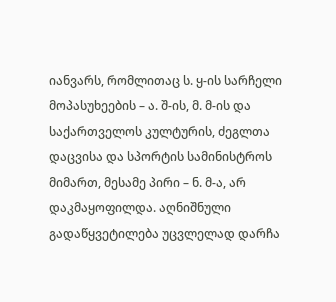იანვარს, რომლითაც ს. ყ-ის სარჩელი მოპასუხეების – ა. შ-ის, მ. მ-ის და საქართველოს კულტურის, ძეგლთა დაცვისა და სპორტის სამინისტროს მიმართ, მესამე პირი – ნ. მ-ა, არ დაკმაყოფილდა. აღნიშნული გადაწყვეტილება უცვლელად დარჩა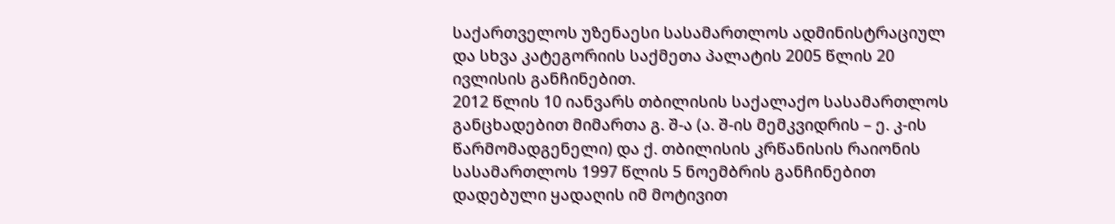საქართველოს უზენაესი სასამართლოს ადმინისტრაციულ და სხვა კატეგორიის საქმეთა პალატის 2005 წლის 20 ივლისის განჩინებით.
2012 წლის 10 იანვარს თბილისის საქალაქო სასამართლოს განცხადებით მიმართა გ. შ-ა (ა. შ-ის მემკვიდრის – ე. კ-ის წარმომადგენელი) და ქ. თბილისის კრწანისის რაიონის სასამართლოს 1997 წლის 5 ნოემბრის განჩინებით დადებული ყადაღის იმ მოტივით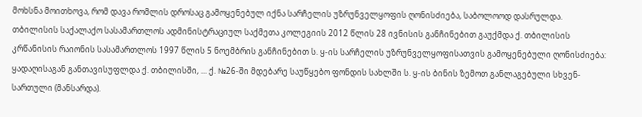მოხსნა მოითხოვა, რომ დავა რომლის დროსაც გამოყენებულ იქნა სარჩელის უზრუნველყოფის ღონისძიება, საბოლოოდ დასრულდა.
თბილისის საქალაქო სასამართლოს ადმინისტრაციულ საქმეთა კოლეგიის 2012 წლის 28 ივნისის განჩინებით გაუქმდა ქ. თბილისის კრწანისის რაიონის სასამართლოს 1997 წლის 5 ნოემბრის განჩინებით ს. ყ-ის სარჩელის უზრუნველყოფისათვის გამოყენებული ღონისძიება: ყადაღისაგან განთავისუფლდა ქ. თბილისში, ... ქ. №26-ში მდებარე საუწყებო ფონდის სახლში ს. ყ-ის ბინის ზემოთ განლაგებული სხვენ-სართული (მანსარდა).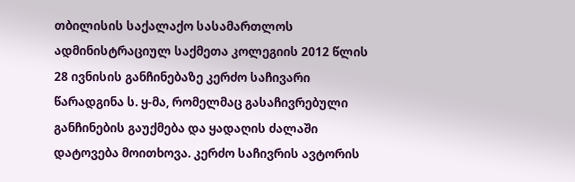თბილისის საქალაქო სასამართლოს ადმინისტრაციულ საქმეთა კოლეგიის 2012 წლის 28 ივნისის განჩინებაზე კერძო საჩივარი წარადგინა ს. ყ-მა, რომელმაც გასაჩივრებული განჩინების გაუქმება და ყადაღის ძალაში დატოვება მოითხოვა. კერძო საჩივრის ავტორის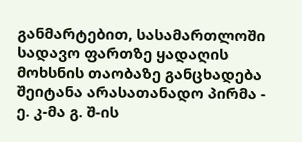განმარტებით, სასამართლოში სადავო ფართზე ყადაღის მოხსნის თაობაზე განცხადება შეიტანა არასათანადო პირმა - ე. კ-მა გ. შ-ის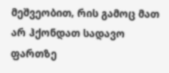მეშვეობით, რის გამოც მათ არ ჰქონდათ სადავო ფართზე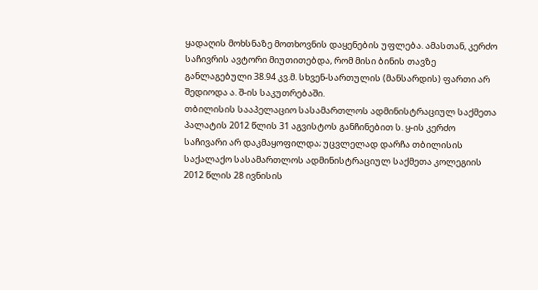ყადაღის მოხსნაზე მოთხოვნის დაყენების უფლება. ამასთან, კერძო საჩივრის ავტორი მიუთითებდა, რომ მისი ბინის თავზე განლაგებული 38.94 კვ.მ. სხვენ-სართულის (მანსარდის) ფართი არ შედიოდა ა. შ-ის საკუთრებაში.
თბილისის სააპელაციო სასამართლოს ადმინისტრაციულ საქმეთა პალატის 2012 წლის 31 აგვისტოს განჩინებით ს. ყ-ის კერძო საჩივარი არ დაკმაყოფილდა; უცვლელად დარჩა თბილისის საქალაქო სასამართლოს ადმინისტრაციულ საქმეთა კოლეგიის 2012 წლის 28 ივნისის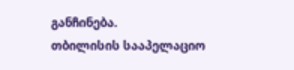განჩინება.
თბილისის სააპელაციო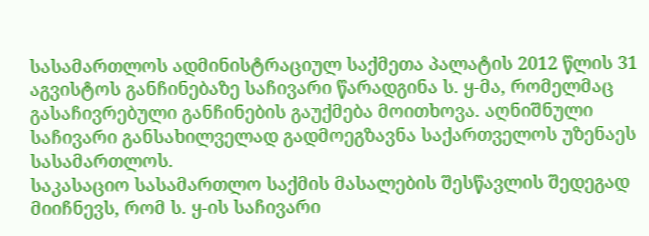სასამართლოს ადმინისტრაციულ საქმეთა პალატის 2012 წლის 31 აგვისტოს განჩინებაზე საჩივარი წარადგინა ს. ყ-მა, რომელმაც გასაჩივრებული განჩინების გაუქმება მოითხოვა. აღნიშნული საჩივარი განსახილველად გადმოეგზავნა საქართველოს უზენაეს სასამართლოს.
საკასაციო სასამართლო საქმის მასალების შესწავლის შედეგად მიიჩნევს, რომ ს. ყ-ის საჩივარი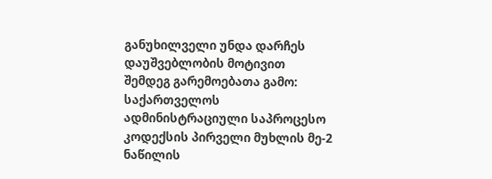განუხილველი უნდა დარჩეს დაუშვებლობის მოტივით შემდეგ გარემოებათა გამო:
საქართველოს ადმინისტრაციული საპროცესო კოდექსის პირველი მუხლის მე-2 ნაწილის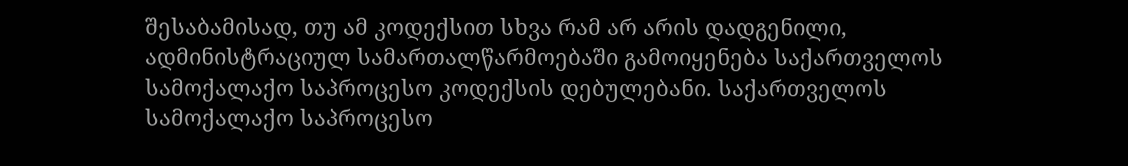შესაბამისად, თუ ამ კოდექსით სხვა რამ არ არის დადგენილი, ადმინისტრაციულ სამართალწარმოებაში გამოიყენება საქართველოს სამოქალაქო საპროცესო კოდექსის დებულებანი. საქართველოს სამოქალაქო საპროცესო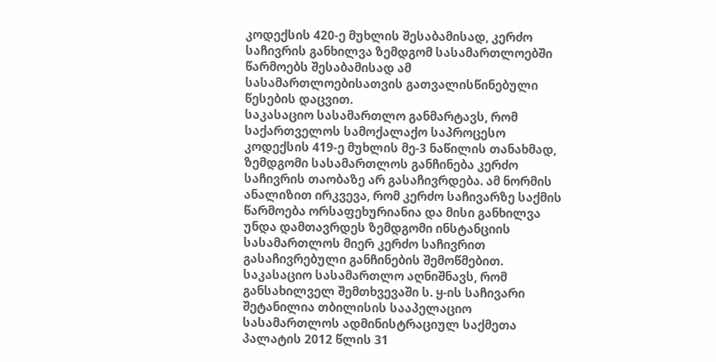კოდექსის 420-ე მუხლის შესაბამისად, კერძო საჩივრის განხილვა ზემდგომ სასამართლოებში წარმოებს შესაბამისად ამ სასამართლოებისათვის გათვალისწინებული წესების დაცვით.
საკასაციო სასამართლო განმარტავს, რომ საქართველოს სამოქალაქო საპროცესო კოდექსის 419-ე მუხლის მე-3 ნაწილის თანახმად, ზემდგომი სასამართლოს განჩინება კერძო საჩივრის თაობაზე არ გასაჩივრდება. ამ ნორმის ანალიზით ირკვევა, რომ კერძო საჩივარზე საქმის წარმოება ორსაფეხურიანია და მისი განხილვა უნდა დამთავრდეს ზემდგომი ინსტანციის სასამართლოს მიერ კერძო საჩივრით გასაჩივრებული განჩინების შემოწმებით.
საკასაციო სასამართლო აღნიშნავს, რომ განსახილველ შემთხვევაში ს. ყ-ის საჩივარი შეტანილია თბილისის სააპელაციო სასამართლოს ადმინისტრაციულ საქმეთა პალატის 2012 წლის 31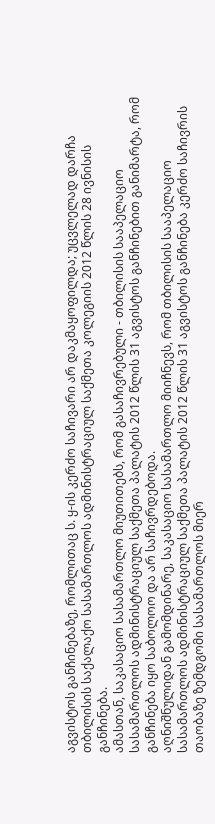აგვისტოს განჩინებაზე, რომლითაც ს. ყ-ის კერძო საჩივარი არ დაკმაყოფილდა; უცვლელად დარჩა თბილისის საქალაქო სასამართლოს ადმინისტრაციულ საქმეთა კოლეგიის 2012 წლის 28 ივნისის განჩინება.
ამასთან, საკასაციო სასამართლო მიუთითებს, რომ გასაჩივრებული - თბილისის სააპელაციო სასამართლოს ადმინისტრაციულ საქმეთა პალატის 2012 წლის 31 აგვისტოს განჩინებით განიმარტა, რომ განჩინება იყო საბოლოო და არ საჩივრდებოდა.
აღნიშნულიდან გამომდინარე, საკასაციო სასამართლო მიიჩნევს, რომ თბილისის სააპელაციო სასამართლოს ადმინისტრაციულ საქმეთა პალატის 2012 წლის 31 აგვისტოს განჩინება კერძო საჩივრის თაობაზე ზემდგომი სასამართლოს მიერ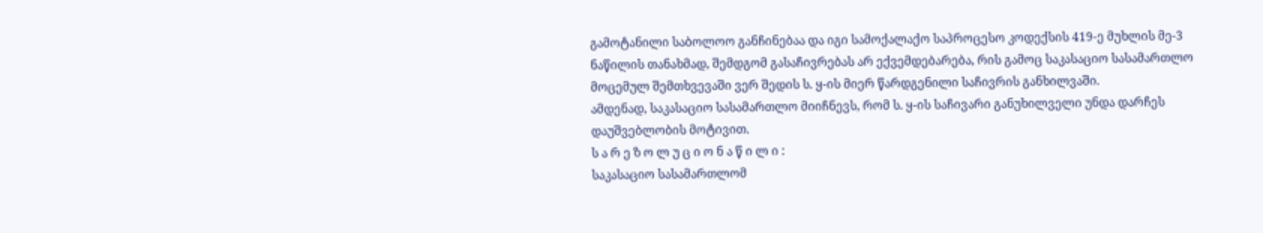გამოტანილი საბოლოო განჩინებაა და იგი სამოქალაქო საპროცესო კოდექსის 419-ე მუხლის მე-3 ნაწილის თანახმად, შემდგომ გასაჩივრებას არ ექვემდებარება, რის გამოც საკასაციო სასამართლო მოცემულ შემთხვევაში ვერ შედის ს. ყ-ის მიერ წარდგენილი საჩივრის განხილვაში.
ამდენად, საკასაციო სასამართლო მიიჩნევს, რომ ს. ყ-ის საჩივარი განუხილველი უნდა დარჩეს დაუშვებლობის მოტივით.
ს ა რ ე ზ ო ლ უ ც ი ო ნ ა წ ი ლ ი :
საკასაციო სასამართლომ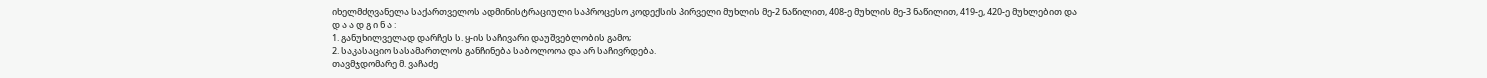იხელმძღვანელა საქართველოს ადმინისტრაციული საპროცესო კოდექსის პირველი მუხლის მე-2 ნაწილით, 408-ე მუხლის მე-3 ნაწილით, 419-ე, 420-ე მუხლებით და
დ ა ა დ გ ი ნ ა :
1. განუხილველად დარჩეს ს. ყ-ის საჩივარი დაუშვებლობის გამო;
2. საკასაციო სასამართლოს განჩინება საბოლოოა და არ საჩივრდება.
თავმჯდომარე მ. ვაჩაძე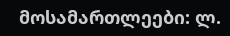მოსამართლეები: ლ.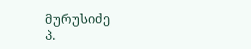მურუსიძე
პ.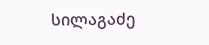სილაგაძე